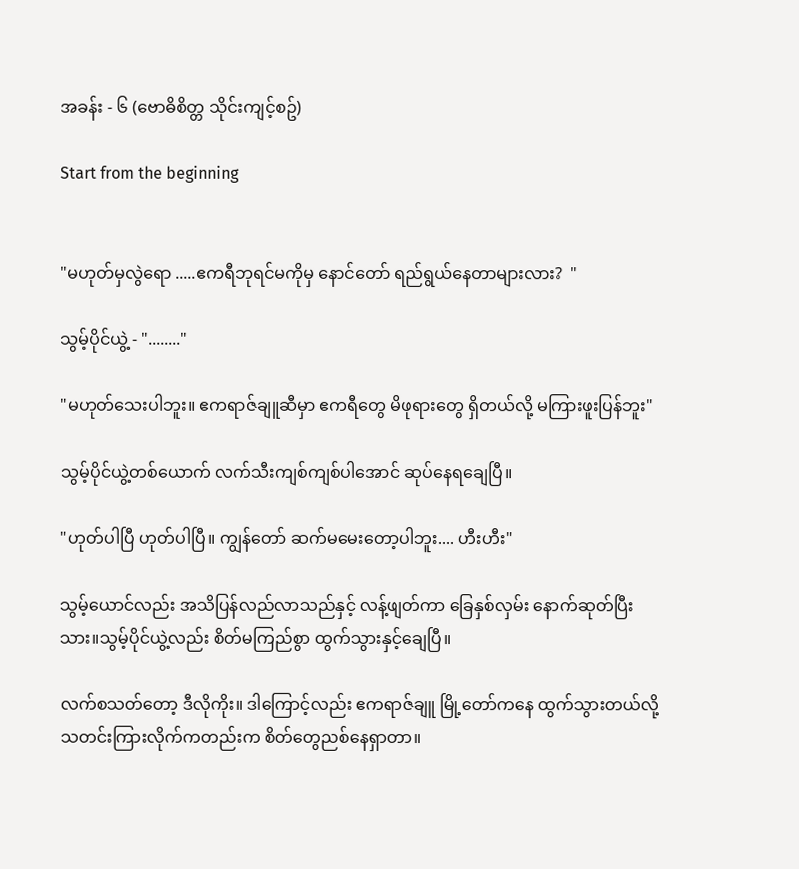အခန်း - ၆ (ဗောဓိစိတ္တ သိုင်းကျင့်စဥ်)

Start from the beginning


"မဟုတ်မှလွဲရော .....ဧကရီဘုရင်မကိုမှ နောင်တော် ရည်ရွယ်နေတာများလား?  "

သွမ့်ပိုင်ယွဲ့ - "........"

"မဟုတ်သေးပါဘူး။ ဧကရာဇ်ချူဆီမှာ ဧကရီတွေ မိဖုရားတွေ ရှိတယ်လို့ မကြားဖူးပြန်ဘူး"

သွမ့်ပိုင်ယွဲ့တစ်ယောက် လက်သီးကျစ်ကျစ်ပါအောင် ဆုပ်နေရချေပြီ။

"ဟုတ်ပါပြီ ဟုတ်ပါပြီ။ ကျွန်တော် ဆက်မမေးတော့ပါဘူး.... ဟီးဟီး"

သွမ့်ယောင်လည်း အသိပြန်လည်လာသည်နှင့် လန့်ဖျတ်ကာ ခြေနှစ်လှမ်း နောက်ဆုတ်ပြီးသား။သွမ့်ပိုင်ယွဲ့လည်း စိတ်မကြည်စွာ ထွက်သွားနှင့်ချေပြီ။

လက်စသတ်တော့ ဒီလိုကိုး။ ဒါကြောင့်လည်း ဧကရာဇ်ချူ မြို့တော်ကနေ ထွက်သွားတယ်လို့ သတင်းကြားလိုက်ကတည်းက စိတ်တွေညစ်နေရှာတာ။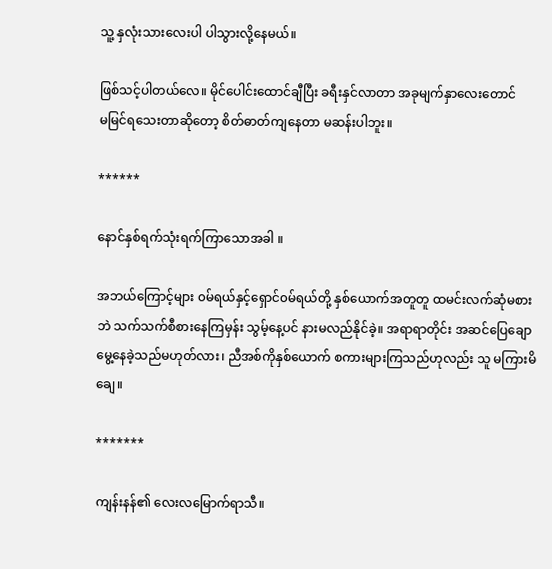သူ့ နှလုံးသားလေးပါ ပါသွားလို့နေမယ်။

ဖြစ်သင့်ပါတယ်လေ။ မိုင်ပေါင်းထောင်ချီပြီး ခရီးနှင်လာတာ အခုမျက်နှာလေးတောင်
မမြင်ရသေးတာဆိုတော့ စိတ်ဓာတ်ကျနေတာ မဆန်းပါဘူး။

******

နောင်နှစ်ရက်သုံးရက်ကြာသောအခါ ။

အဘယ်ကြောင့်များ ၀မ်ရယ်နှင့်ရှောင်၀မ်ရယ်တို့ နှစ်ယောက်အတူတူ ထမင်းလက်ဆုံမစားဘဲ သက်သက်စီစားနေကြမှန်း သွမ့်နေ့ပင် နားမလည်နိုင်ခဲ့။ အရာရာတိုင်း အဆင်ပြေချောမွေ့နေခဲ့သည်မဟုတ်လား၊ ညီအစ်ကိုနှစ်ယောက် စကားများကြသည်ဟုလည်း သူ မကြားမိချေ။

*******

ကျန်းနန်၏ လေးလမြောက်ရာသီ။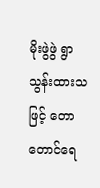မိုးဖွဲဖွဲ ရွာသွန်းထားသဖြင့် တောတောင်ရေ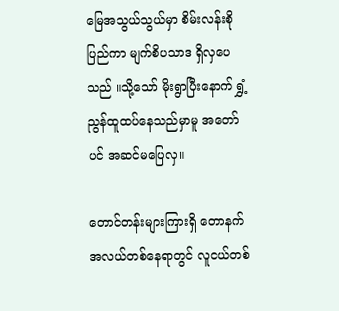မြေအသွယ်သွယ်မှာ စိမ်းလန်းစိုပြည်ကာ မျက်စိပသာဒ ရှိလှပေသည် ။သို့သော် မိုးရွာပြီးနောက် ရွှံ့ညွန်ထူထပ်နေသည်မှာမူ အတော်ပင် အဆင်မပြေလှ။

တောင်တန်းများကြားရှိ တောနက်အလယ်တစ်နေရာတွင် လူငယ်တစ်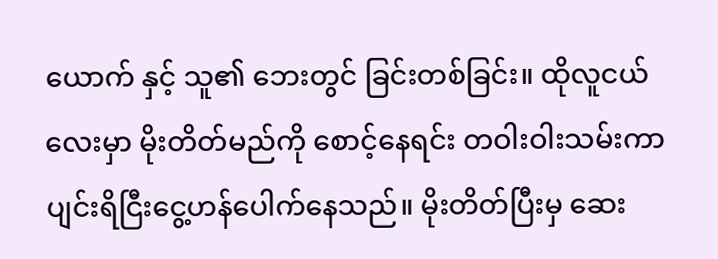ယောက် နှင့် သူ၏ ဘေးတွင် ခြင်းတစ်ခြင်း။ ထိုလူငယ်လေးမှာ မိုးတိတ်မည်ကို စောင့်နေရင်း တဝါးဝါးသမ်းကာ ပျင်းရိငြီးငွေ့ဟန်ပေါက်နေသည်။ မိုးတိတ်ပြီးမှ ဆေး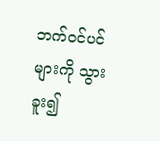ဘက်၀င်ပင်များကို သွားခူး၍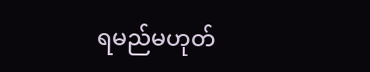ရမည်မဟုတ်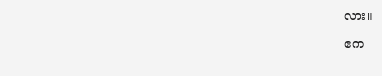လား။

ဧက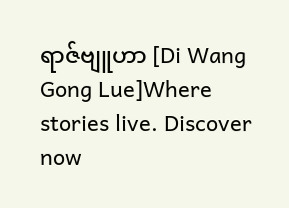ရာဇ်ဗျူဟာ [Di Wang Gong Lue]Where stories live. Discover now